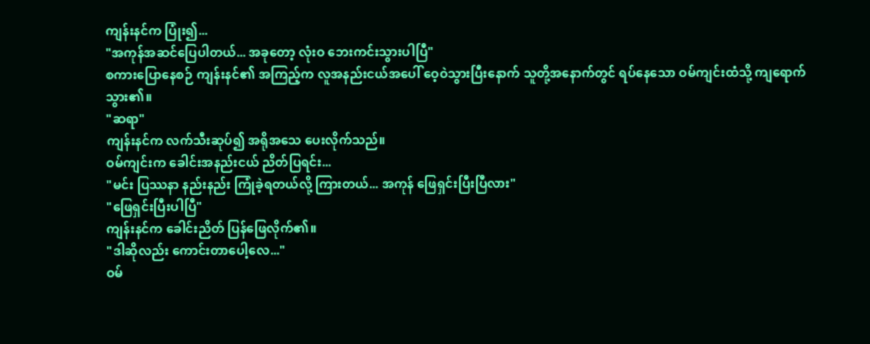ကျန်းနင်က ပြုံး၍...
"အကုန်အဆင်ပြေပါတယ်... အခုတော့ လုံးဝ ဘေးကင်းသွားပါပြီ"
စကားပြောနေစဉ် ကျန်းနင်၏ အကြည့်က လူအနည်းငယ်အပေါ် ဝေ့ဝဲသွားပြီးနောက် သူတို့အနောက်တွင် ရပ်နေသော ဝမ်ကျင်းထံသို့ ကျရောက်သွား၏။
"ဆရာ"
ကျန်းနင်က လက်သီးဆုပ်၍ အရိုအသေ ပေးလိုက်သည်။
ဝမ်ကျင်းက ခေါင်းအနည်းငယ် ညိတ်ပြရင်း...
"မင်း ပြဿနာ နည်းနည်း ကြုံခဲ့ရတယ်လို့ ကြားတယ်... အကုန် ဖြေရှင်းပြီးပြီလား"
"ဖြေရှင်းပြီးပါပြီ"
ကျန်းနင်က ခေါင်းညိတ် ပြန်ဖြေလိုက်၏။
"ဒါဆိုလည်း ကောင်းတာပေါ့လေ..."
ဝမ်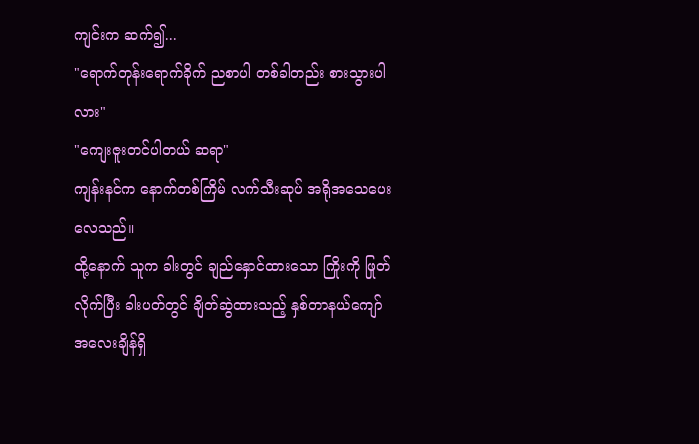ကျင်းက ဆက်၍...
"ရောက်တုန်းရောက်ခိုက် ညစာပါ တစ်ခါတည်း စားသွားပါလား"
"ကျေးဇူးတင်ပါတယ် ဆရာ"
ကျန်းနင်က နောက်တစ်ကြိမ် လက်သီးဆုပ် အရိုအသေပေးလေသည်။
ထို့နောက် သူက ခါးတွင် ချည်နှောင်ထားသော ကြိုးကို ဖြုတ်လိုက်ပြီး ခါးပတ်တွင် ချိတ်ဆွဲထားသည့် နှစ်တာနယ်ကျော် အလေးချိန်ရှိ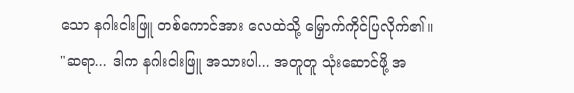သော နဂါးငါးဖြူ တစ်ကောင်အား လေထဲသို့ မြှောက်ကိုင်ပြလိုက်၏။
"ဆရာ... ဒါက နဂါးငါးဖြူ အသားပါ... အတူတူ သုံးဆောင်ဖို့ အ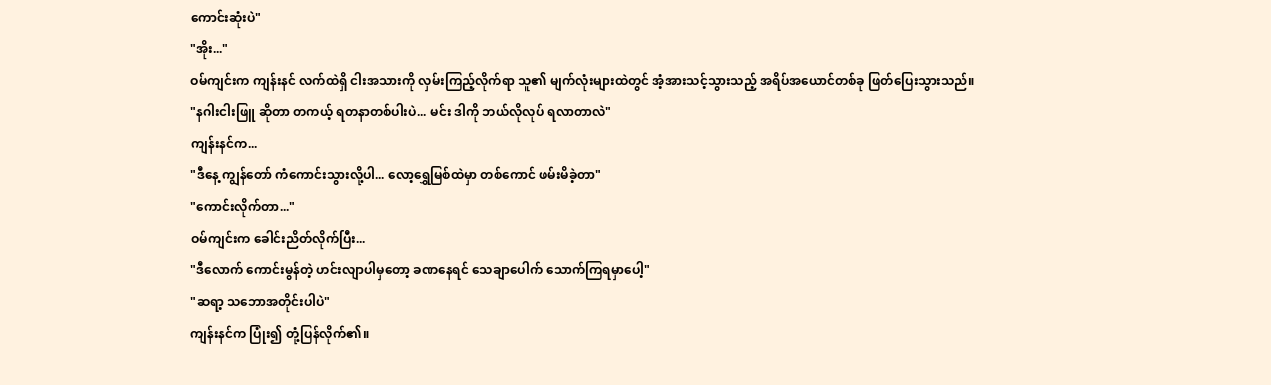ကောင်းဆုံးပဲ"
"အိုး..."
ဝမ်ကျင်းက ကျန်းနင် လက်ထဲရှိ ငါးအသားကို လှမ်းကြည့်လိုက်ရာ သူ၏ မျက်လုံးများထဲတွင် အံ့အားသင့်သွားသည့် အရိပ်အယောင်တစ်ခု ဖြတ်ပြေးသွားသည်။
"နဂါးငါးဖြူ ဆိုတာ တကယ့် ရတနာတစ်ပါးပဲ... မင်း ဒါကို ဘယ်လိုလုပ် ရလာတာလဲ"
ကျန်းနင်က...
"ဒီနေ့ ကျွန်တော် ကံကောင်းသွားလို့ပါ... လော့ရွှေမြစ်ထဲမှာ တစ်ကောင် ဖမ်းမိခဲ့တာ"
"ကောင်းလိုက်တာ..."
ဝမ်ကျင်းက ခေါင်းညိတ်လိုက်ပြီး...
"ဒီလောက် ကောင်းမွန်တဲ့ ဟင်းလျာပါမှတော့ ခဏနေရင် သေချာပေါက် သောက်ကြရမှာပေါ့"
"ဆရာ့ သဘောအတိုင်းပါပဲ"
ကျန်းနင်က ပြုံး၍ တုံ့ပြန်လိုက်၏။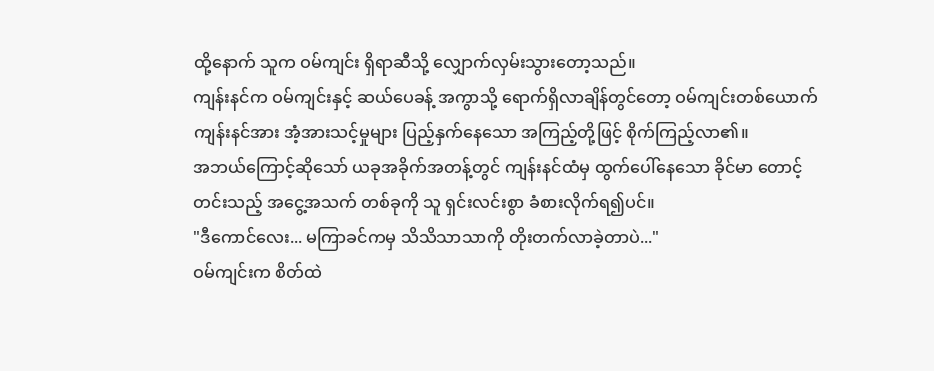ထို့နောက် သူက ဝမ်ကျင်း ရှိရာဆီသို့ လျှောက်လှမ်းသွားတော့သည်။
ကျန်းနင်က ဝမ်ကျင်းနှင့် ဆယ်ပေခန့် အကွာသို့ ရောက်ရှိလာချိန်တွင်တော့ ဝမ်ကျင်းတစ်ယောက် ကျန်းနင်အား အံ့အားသင့်မှုများ ပြည့်နှက်နေသော အကြည့်တို့ဖြင့် စိုက်ကြည့်လာ၏။
အဘယ်ကြောင့်ဆိုသော် ယခုအခိုက်အတန့်တွင် ကျန်းနင်ထံမှ ထွက်ပေါ်နေသော ခိုင်မာ တောင့်တင်းသည့် အငွေ့အသက် တစ်ခုကို သူ ရှင်းလင်းစွာ ခံစားလိုက်ရ၍ပင်။
"ဒီကောင်လေး... မကြာခင်ကမှ သိသိသာသာကို တိုးတက်လာခဲ့တာပဲ..."
ဝမ်ကျင်းက စိတ်ထဲ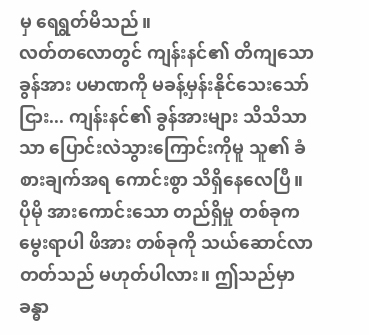မှ ရေရွတ်မိသည်။
လတ်တလောတွင် ကျန်းနင်၏ တိကျသော ခွန်အား ပမာဏကို မခန့်မှန်းနိုင်သေးသော်ငြား... ကျန်းနင်၏ ခွန်အားများ သိသိသာသာ ပြောင်းလဲသွားကြောင်းကိုမူ သူ၏ ခံစားချက်အရ ကောင်းစွာ သိရှိနေလေပြီ။
ပိုမို အားကောင်းသော တည်ရှိမှု တစ်ခုက မွေးရာပါ ဖိအား တစ်ခုကို သယ်ဆောင်လာတတ်သည် မဟုတ်ပါလား။ ဤသည်မှာ ခန္ဓာ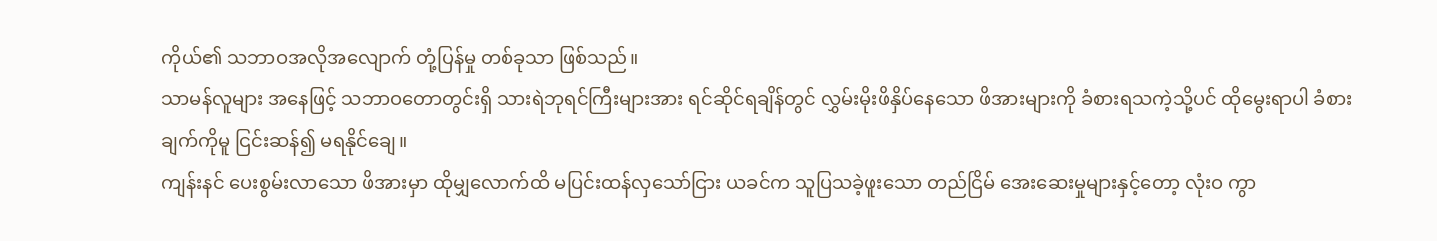ကိုယ်၏ သဘာဝအလိုအလျောက် တုံ့ပြန်မှု တစ်ခုသာ ဖြစ်သည်။
သာမန်လူများ အနေဖြင့် သဘာဝတောတွင်းရှိ သားရဲဘုရင်ကြီးများအား ရင်ဆိုင်ရချိန်တွင် လွှမ်းမိုးဖိနှိပ်နေသော ဖိအားများကို ခံစားရသကဲ့သို့ပင် ထိုမွေးရာပါ ခံစားချက်ကိုမူ ငြင်းဆန်၍ မရနိုင်ချေ။
ကျန်းနင် ပေးစွမ်းလာသော ဖိအားမှာ ထိုမျှလောက်ထိ မပြင်းထန်လှသော်ငြား ယခင်က သူပြသခဲ့ဖူးသော တည်ငြိမ် အေးဆေးမှုများနှင့်တော့ လုံးဝ ကွာ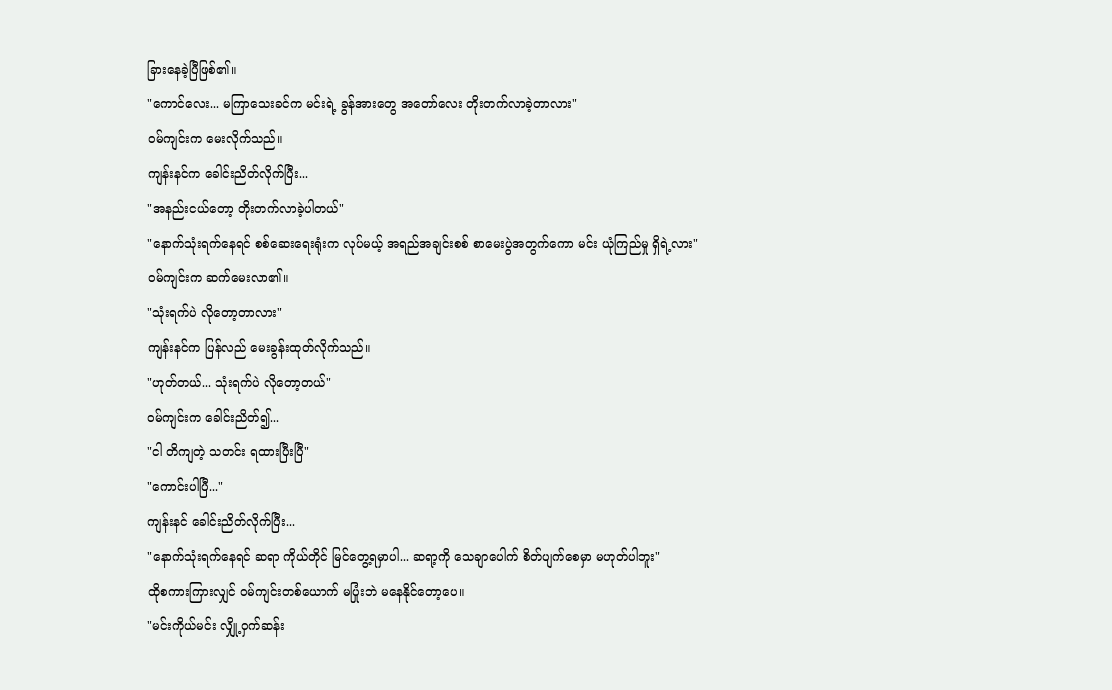ခြားနေခဲ့ပြီဖြစ်၏။
"ကောင်လေး... မကြာသေးခင်က မင်းရဲ့ ခွန်အားတွေ အတော်လေး တိုးတက်လာခဲ့တာလား"
ဝမ်ကျင်းက မေးလိုက်သည်။
ကျန်းနင်က ခေါင်းညိတ်လိုက်ပြီး...
"အနည်းငယ်တော့ တိုးတက်လာခဲ့ပါတယ်"
"နောက်သုံးရက်နေရင် စစ်ဆေးရေးရုံးက လုပ်မယ့် အရည်အချင်းစစ် စာမေးပွဲအတွက်ကော မင်း ယုံကြည်မှု ရှိရဲ့လား"
ဝမ်ကျင်းက ဆက်မေးလာ၏။
"သုံးရက်ပဲ လိုတော့တာလား"
ကျန်းနင်က ပြန်လည် မေးခွန်းထုတ်လိုက်သည်။
"ဟုတ်တယ်... သုံးရက်ပဲ လိုတော့တယ်"
ဝမ်ကျင်းက ခေါင်းညိတ်၍...
"ငါ တိကျတဲ့ သတင်း ရထားပြီးပြီ"
"ကောင်းပါပြီ..."
ကျန်းနင် ခေါင်းညိတ်လိုက်ပြီး...
"နောက်သုံးရက်နေရင် ဆရာ ကိုယ်တိုင် မြင်တွေ့ရမှာပါ... ဆရာ့ကို သေချာပေါက် စိတ်ပျက်စေမှာ မဟုတ်ပါဘူး"
ထိုစကားကြားလျှင် ဝမ်ကျင်းတစ်ယောက် မပြုံးဘဲ မနေနိုင်တော့ပေ။
"မင်းကိုယ်မင်း လျှို့ဝှက်ဆန်း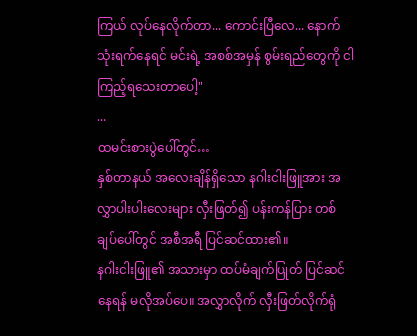ကြယ် လုပ်နေလိုက်တာ... ကောင်းပြီလေ... နောက်သုံးရက်နေရင် မင်းရဲ့ အစစ်အမှန် စွမ်းရည်တွေကို ငါ ကြည့်ရသေးတာပေါ့"
...
ထမင်းစားပွဲပေါ်တွင်…
နှစ်တာနယ် အလေးချိန်ရှိသော နဂါးငါးဖြူအား အလွှာပါးပါးလေးများ လှီးဖြတ်၍ ပန်းကန်ပြား တစ်ချပ်ပေါ်တွင် အစီအရီ ပြင်ဆင်ထား၏။
နဂါးငါးဖြူ၏ အသားမှာ ထပ်မံချက်ပြုတ် ပြင်ဆင်နေရန် မလိုအပ်ပေ။ အလွှာလိုက် လှီးဖြတ်လိုက်ရုံ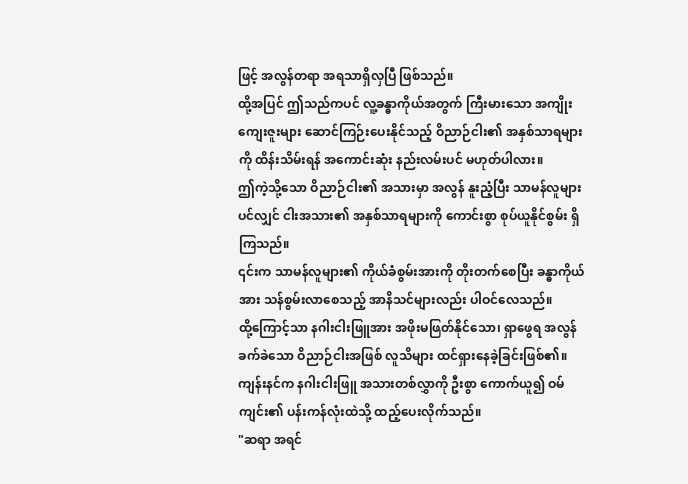ဖြင့် အလွန်တရာ အရသာရှိလှပြီ ဖြစ်သည်။
ထို့အပြင် ဤသည်ကပင် လူ့ခန္ဓာကိုယ်အတွက် ကြီးမားသော အကျိုးကျေးဇူးများ ဆောင်ကြဉ်းပေးနိုင်သည့် ဝိညာဉ်ငါး၏ အနှစ်သာရများကို ထိန်းသိမ်းရန် အကောင်းဆုံး နည်းလမ်းပင် မဟုတ်ပါလား။
ဤကဲ့သို့သော ဝိညာဉ်ငါး၏ အသားမှာ အလွန် နူးညံ့ပြီး သာမန်လူများပင်လျှင် ငါးအသား၏ အနှစ်သာရများကို ကောင်းစွာ စုပ်ယူနိုင်စွမ်း ရှိကြသည်။
၎င်းက သာမန်လူများ၏ ကိုယ်ခံစွမ်းအားကို တိုးတက်စေပြီး ခန္ဓာကိုယ်အား သန်စွမ်းလာစေသည့် အာနိသင်များလည်း ပါဝင်လေသည်။
ထို့ကြောင့်သာ နဂါးငါးဖြူအား အဖိုးမဖြတ်နိုင်သော၊ ရှာဖွေရ အလွန် ခက်ခဲသော ဝိညာဉ်ငါးအဖြစ် လူသိများ ထင်ရှားနေခဲ့ခြင်းဖြစ်၏။
ကျန်းနင်က နဂါးငါးဖြူ အသားတစ်လွှာကို ဦးစွာ ကောက်ယူ၍ ဝမ်ကျင်း၏ ပန်းကန်လုံးထဲသို့ ထည့်ပေးလိုက်သည်။
"ဆရာ အရင်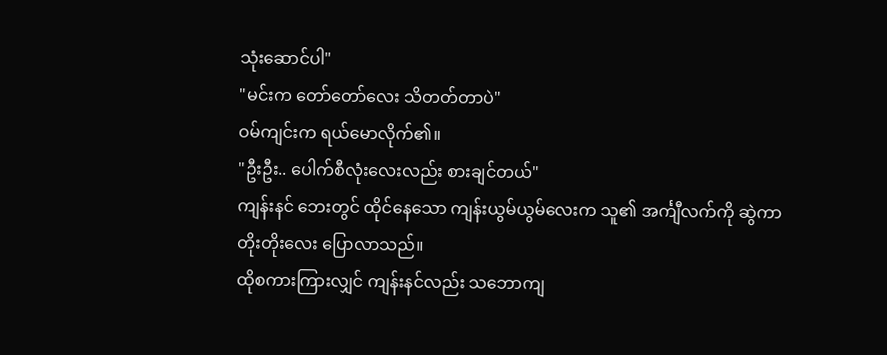သုံးဆောင်ပါ"
"မင်းက တော်တော်လေး သိတတ်တာပဲ"
ဝမ်ကျင်းက ရယ်မောလိုက်၏။
"ဦးဦး.. ပေါက်စီလုံးလေးလည်း စားချင်တယ်"
ကျန်းနင် ဘေးတွင် ထိုင်နေသော ကျန်းယွမ်ယွမ်လေးက သူ၏ အင်္ကျီလက်ကို ဆွဲကာ တိုးတိုးလေး ပြောလာသည်။
ထိုစကားကြားလျှင် ကျန်းနင်လည်း သဘောကျ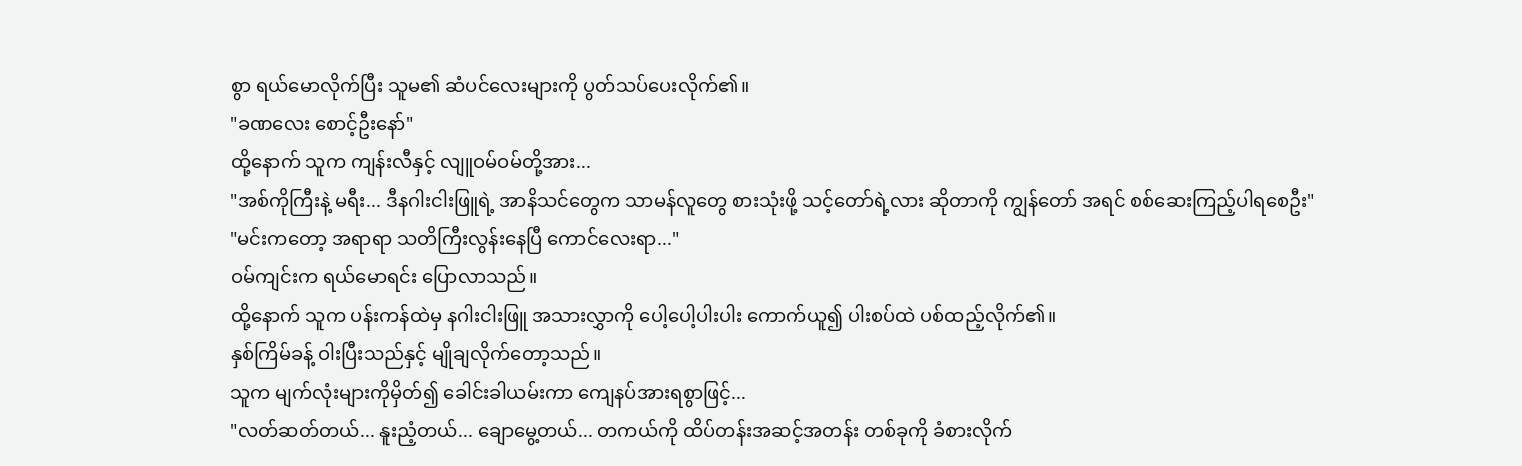စွာ ရယ်မောလိုက်ပြီး သူမ၏ ဆံပင်လေးများကို ပွတ်သပ်ပေးလိုက်၏။
"ခဏလေး စောင့်ဦးနော်"
ထို့နောက် သူက ကျန်းလီနှင့် လျူဝမ်ဝမ်တို့အား...
"အစ်ကိုကြီးနဲ့ မရီး... ဒီနဂါးငါးဖြူရဲ့ အာနိသင်တွေက သာမန်လူတွေ စားသုံးဖို့ သင့်တော်ရဲ့လား ဆိုတာကို ကျွန်တော် အရင် စစ်ဆေးကြည့်ပါရစေဦး"
"မင်းကတော့ အရာရာ သတိကြီးလွန်းနေပြီ ကောင်လေးရာ..."
ဝမ်ကျင်းက ရယ်မောရင်း ပြောလာသည်။
ထို့နောက် သူက ပန်းကန်ထဲမှ နဂါးငါးဖြူ အသားလွှာကို ပေါ့ပေါ့ပါးပါး ကောက်ယူ၍ ပါးစပ်ထဲ ပစ်ထည့်လိုက်၏။
နှစ်ကြိမ်ခန့် ဝါးပြီးသည်နှင့် မျိုချလိုက်တော့သည်။
သူက မျက်လုံးများကိုမှိတ်၍ ခေါင်းခါယမ်းကာ ကျေနပ်အားရစွာဖြင့်...
"လတ်ဆတ်တယ်... နူးညံ့တယ်... ချောမွေ့တယ်... တကယ်ကို ထိပ်တန်းအဆင့်အတန်း တစ်ခုကို ခံစားလိုက်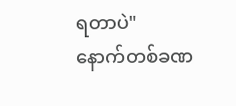ရတာပဲ"
နောက်တစ်ခဏ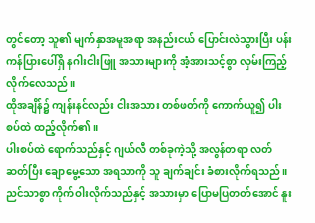တွင်တော့ သူ၏ မျက်နှာအမူအရာ အနည်းငယ် ပြောင်းလဲသွားပြီး ပန်းကန်ပြားပေါ်ရှိ နဂါးငါးဖြူ အသားများကို အံ့အားသင့်စွာ လှမ်းကြည့်လိုက်လေသည်။
ထိုအချိန်၌ ကျန်းနင်လည်း ငါးအသား တစ်ဖတ်ကို ကောက်ယူ၍ ပါးစပ်ထဲ ထည့်လိုက်၏။
ပါးစပ်ထဲ ရောက်သည်နှင့် ဂျယ်လီ တစ်ခုကဲ့သို့ အလွန်တရာ လတ်ဆတ်ပြီး ချောမွေ့သော အရသာကို သူ ချက်ချင်း ခံစားလိုက်ရသည်။
ညင်သာစွာ ကိုက်ဝါးလိုက်သည်နှင့် အသားမှာ ပြောမပြတတ်အောင် နူး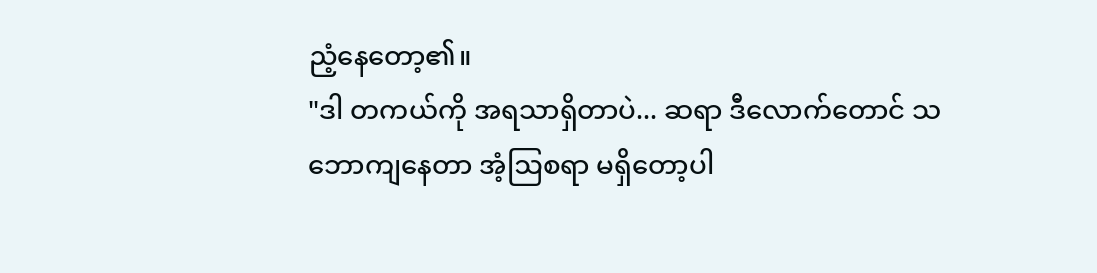ညံ့နေတော့၏။
"ဒါ တကယ်ကို အရသာရှိတာပဲ... ဆရာ ဒီလောက်တောင် သဘောကျနေတာ အံ့ဩစရာ မရှိတော့ပါ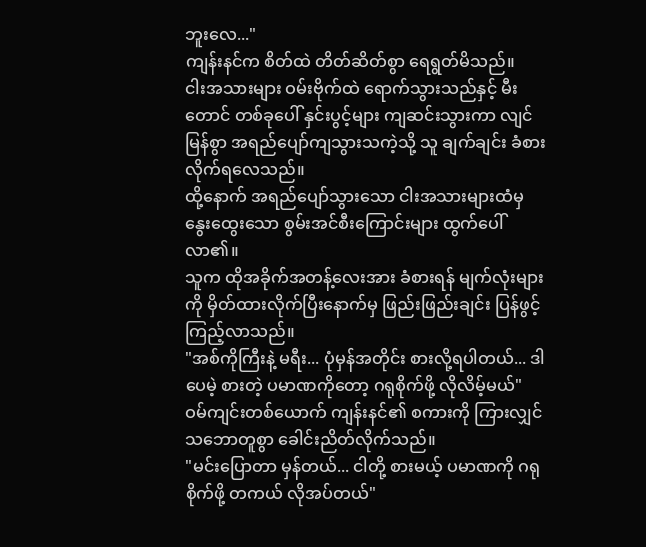ဘူးလေ..."
ကျန်းနင်က စိတ်ထဲ တိတ်ဆိတ်စွာ ရေရွတ်မိသည်။
ငါးအသားများ ဝမ်းဗိုက်ထဲ ရောက်သွားသည်နှင့် မီးတောင် တစ်ခုပေါ် နှင်းပွင့်များ ကျဆင်းသွားကာ လျင်မြန်စွာ အရည်ပျော်ကျသွားသကဲ့သို့ သူ ချက်ချင်း ခံစားလိုက်ရလေသည်။
ထို့နောက် အရည်ပျော်သွားသော ငါးအသားများထံမှ နွေးထွေးသော စွမ်းအင်စီးကြောင်းများ ထွက်ပေါ်လာ၏။
သူက ထိုအခိုက်အတန့်လေးအား ခံစားရန် မျက်လုံးများကို မှိတ်ထားလိုက်ပြီးနောက်မှ ဖြည်းဖြည်းချင်း ပြန်ဖွင့်ကြည့်လာသည်။
"အစ်ကိုကြီးနဲ့ မရီး... ပုံမှန်အတိုင်း စားလို့ရပါတယ်... ဒါပေမဲ့ စားတဲ့ ပမာဏကိုတော့ ဂရုစိုက်ဖို့ လိုလိမ့်မယ်"
ဝမ်ကျင်းတစ်ယောက် ကျန်းနင်၏ စကားကို ကြားလျှင် သဘောတူစွာ ခေါင်းညိတ်လိုက်သည်။
"မင်းပြောတာ မှန်တယ်... ငါတို့ စားမယ့် ပမာဏကို ဂရုစိုက်ဖို့ တကယ် လိုအပ်တယ်"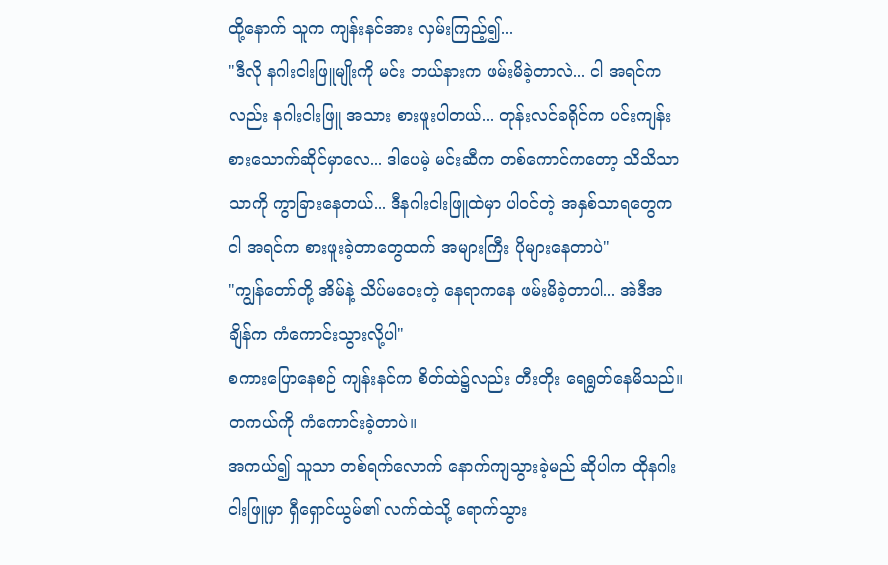ထို့နောက် သူက ကျန်းနင်အား လှမ်းကြည့်၍...
"ဒီလို နဂါးငါးဖြူမျိုးကို မင်း ဘယ်နားက ဖမ်းမိခဲ့တာလဲ... ငါ အရင်ကလည်း နဂါးငါးဖြူ အသား စားဖူးပါတယ်... တုန်းလင်ခရိုင်က ပင်းကျန်း စားသောက်ဆိုင်မှာလေ... ဒါပေမဲ့ မင်းဆီက တစ်ကောင်ကတော့ သိသိသာသာကို ကွာခြားနေတယ်... ဒီနဂါးငါးဖြူထဲမှာ ပါဝင်တဲ့ အနှစ်သာရတွေက ငါ အရင်က စားဖူးခဲ့တာတွေထက် အများကြီး ပိုများနေတာပဲ"
"ကျွန်တော်တို့ အိမ်နဲ့ သိပ်မဝေးတဲ့ နေရာကနေ ဖမ်းမိခဲ့တာပါ... အဲဒီအချိန်က ကံကောင်းသွားလို့ပါ"
စကားပြောနေစဉ် ကျန်းနင်က စိတ်ထဲ၌လည်း တီးတိုး ရေရွတ်နေမိသည်။
တကယ်ကို ကံကောင်းခဲ့တာပဲ။
အကယ်၍ သူသာ တစ်ရက်လောက် နောက်ကျသွားခဲ့မည် ဆိုပါက ထိုနဂါးငါးဖြူမှာ ရှီရှောင်ယွမ်၏ လက်ထဲသို့ ရောက်သွား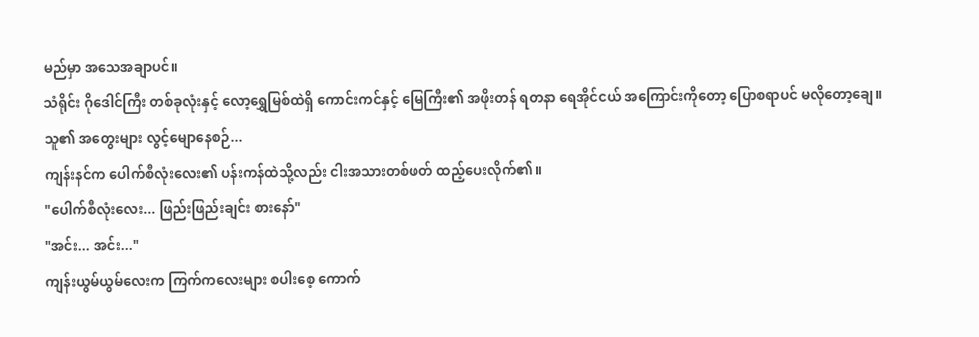မည်မှာ အသေအချာပင်။
သံရိုင်း ဂိုဒေါင်ကြီး တစ်ခုလုံးနှင့် လော့ရွှေမြစ်ထဲရှိ ကောင်းကင်နှင့် မြေကြီး၏ အဖိုးတန် ရတနာ ရေအိုင်ငယ် အကြောင်းကိုတော့ ပြောစရာပင် မလိုတော့ချေ။
သူ၏ အတွေးများ လွင့်မျောနေစဉ်...
ကျန်းနင်က ပေါက်စီလုံးလေး၏ ပန်းကန်ထဲသို့လည်း ငါးအသားတစ်ဖတ် ထည့်ပေးလိုက်၏။
"ပေါက်စီလုံးလေး... ဖြည်းဖြည်းချင်း စားနော်"
"အင်း... အင်း..."
ကျန်းယွမ်ယွမ်လေးက ကြက်ကလေးများ စပါးစေ့ ကောက်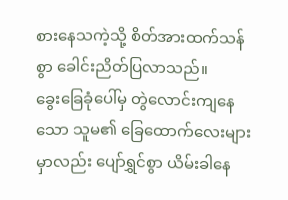စားနေသကဲ့သို့ စိတ်အားထက်သန်စွာ ခေါင်းညိတ်ပြလာသည်။
ခွေးခြေခုံပေါ်မှ တွဲလောင်းကျနေသော သူမ၏ ခြေထောက်လေးများမှာလည်း ပျော်ရွှင်စွာ ယိမ်းခါနေ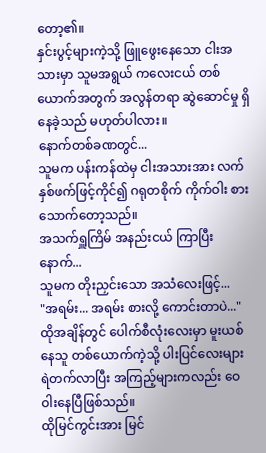တော့၏။
နှင်းပွင့်များကဲ့သို့ ဖြူဖွေးနေသော ငါးအသားမှာ သူမအရွယ် ကလေးငယ် တစ်ယောက်အတွက် အလွန်တရာ ဆွဲဆောင်မှု ရှိနေခဲ့သည် မဟုတ်ပါလား။
နောက်တစ်ခဏတွင်...
သူမက ပန်းကန်ထဲမှ ငါးအသားအား လက်နှစ်ဖက်ဖြင့်ကိုင်၍ ဂရုတစိုက် ကိုက်ဝါး စားသောက်တော့သည်။
အသက်ရှူကြိမ် အနည်းငယ် ကြာပြီးနောက်...
သူမက တိုးညှင်းသော အသံလေးဖြင့်...
"အရမ်း... အရမ်း စားလို့ ကောင်းတာပဲ..."
ထိုအချိန်တွင် ပေါက်စီလုံးလေးမှာ မူးယစ်နေသူ တစ်ယောက်ကဲ့သို့ ပါးပြင်လေးများ ရဲတက်လာပြီး အကြည့်များကလည်း ဝေဝါးနေပြီဖြစ်သည်။
ထိုမြင်ကွင်းအား မြင်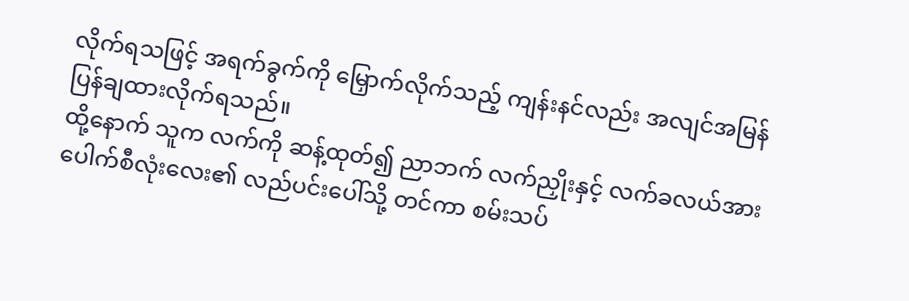လိုက်ရသဖြင့် အရက်ခွက်ကို မြှောက်လိုက်သည့် ကျန်းနင်လည်း အလျင်အမြန် ပြန်ချထားလိုက်ရသည်။
ထို့နောက် သူက လက်ကို ဆန့်ထုတ်၍ ညာဘက် လက်ညှိုးနှင့် လက်ခလယ်အား ပေါက်စီလုံးလေး၏ လည်ပင်းပေါ်သို့ တင်ကာ စမ်းသပ်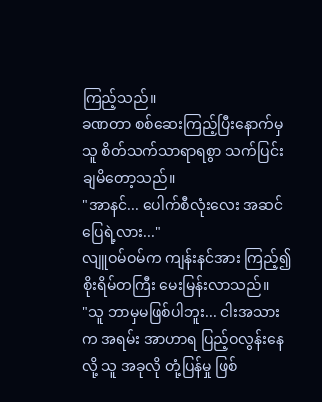ကြည့်သည်။
ခဏတာ စစ်ဆေးကြည့်ပြီးနောက်မှ သူ စိတ်သက်သာရာရစွာ သက်ပြင်းချမိတော့သည်။
"အာနင်... ပေါက်စီလုံးလေး အဆင်ပြေရဲ့လား..."
လျူဝမ်ဝမ်က ကျန်းနင်အား ကြည့်၍ စိုးရိမ်တကြီး မေးမြန်းလာသည်။
"သူ ဘာမှမဖြစ်ပါဘူး... ငါးအသားက အရမ်း အာဟာရ ပြည့်ဝလွန်းနေလို့ သူ အခုလို တုံ့ပြန်မှု ဖြစ်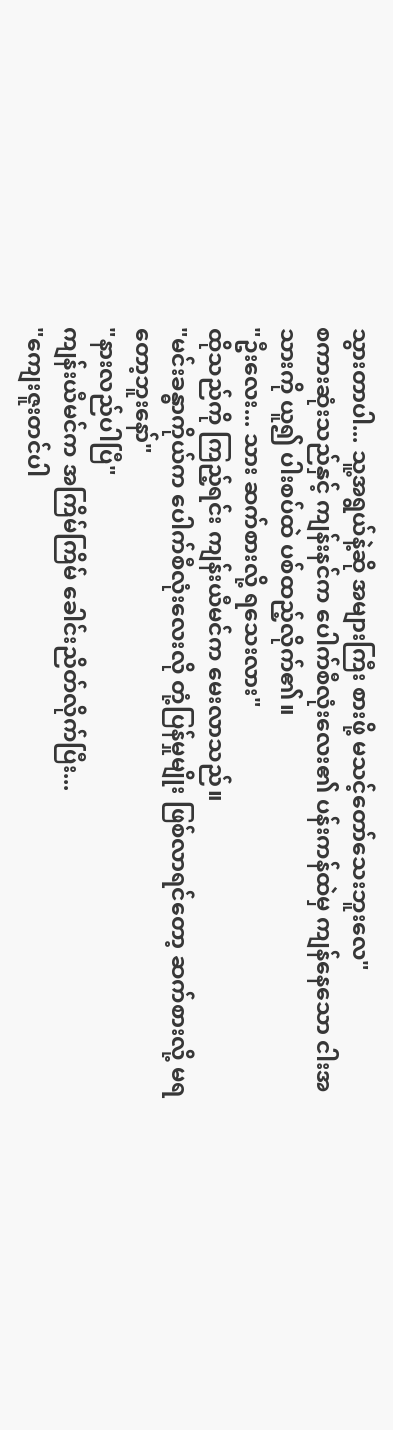သွားတာပါ... သူ့အရွယ်နဲ့ဆို အများကြီး စားဖို့ မသင့်တော်သေးဘူးလေ"
စကားဆုံးသည်နှင့် ကျန်းနင်က ပေါက်စီလုံးလေး၏ ပန်းကန်ထဲမှ ကျန်နေသော ငါးအသားကို ယူ၍ ပါးစပ်ထဲ ပစ်ထည့်လိုက်၏။
"ဦးလေး... သား ဆက်စားလို့ ရသေးလား"
ထိုသည်ကို ကြည့်ရင်း ကျန်းယီမင်က မေးလာသည်။
"မင်းခန္ဓာကိုယ်က ပေါက်စီလုံးလေးလို တုံ့ပြန်မှုမျိုး ဖြစ်လာရင်တော့ ဆက်စားလို့ မရတော့ဘူးနော်"
"နားလည်ပါပြီ"
ကျန်းယီမင်က အကြိမ်ကြိမ် ခေါင်းညိတ်လိုက်ပြီး...
"ကျေးဇူးတင်ပါ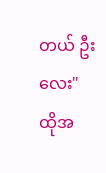တယ် ဦးလေး"
ထိုအ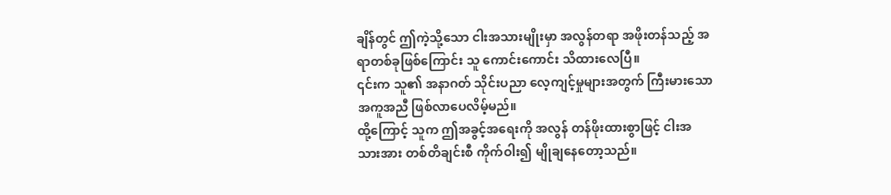ချိန်တွင် ဤကဲ့သို့သော ငါးအသားမျိုးမှာ အလွန်တရာ အဖိုးတန်သည့် အရာတစ်ခုဖြစ်ကြောင်း သူ ကောင်းကောင်း သိထားလေပြီ။
၎င်းက သူ၏ အနာဂတ် သိုင်းပညာ လေ့ကျင့်မှုများအတွက် ကြီးမားသော အကူအညီ ဖြစ်လာပေလိမ့်မည်။
ထို့ကြောင့် သူက ဤအခွင့်အရေးကို အလွန် တန်ဖိုးထားစွာဖြင့် ငါးအသားအား တစ်တိချင်းစီ ကိုက်ဝါး၍ မျိုချနေတော့သည်။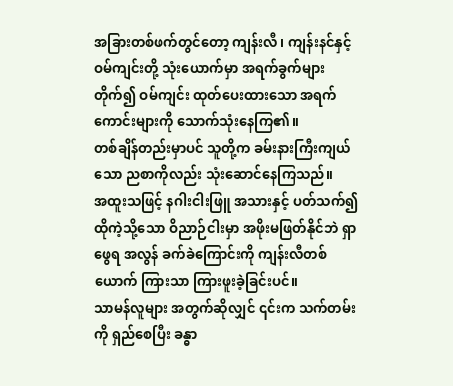အခြားတစ်ဖက်တွင်တော့ ကျန်းလီ၊ ကျန်းနင်နှင့် ဝမ်ကျင်းတို့ သုံးယောက်မှာ အရက်ခွက်များ တိုက်၍ ဝမ်ကျင်း ထုတ်ပေးထားသော အရက်ကောင်းများကို သောက်သုံးနေကြ၏။
တစ်ချိန်တည်းမှာပင် သူတို့က ခမ်းနားကြီးကျယ်သော ညစာကိုလည်း သုံးဆောင်နေကြသည်။
အထူးသဖြင့် နဂါးငါးဖြူ အသားနှင့် ပတ်သက်၍ ထိုကဲ့သို့သော ဝိညာဉ်ငါးမှာ အဖိုးမဖြတ်နိုင်ဘဲ ရှာဖွေရ အလွန် ခက်ခဲကြောင်းကို ကျန်းလီတစ်ယောက် ကြားသာ ကြားဖူးခဲ့ခြင်းပင်။
သာမန်လူများ အတွက်ဆိုလျှင် ၎င်းက သက်တမ်းကို ရှည်စေပြီး ခန္ဓာ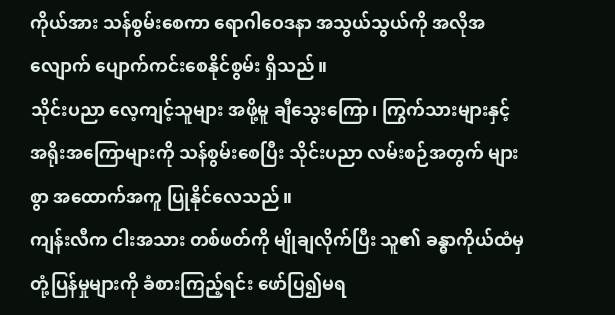ကိုယ်အား သန်စွမ်းစေကာ ရောဂါဝေဒနာ အသွယ်သွယ်ကို အလိုအလျောက် ပျောက်ကင်းစေနိုင်စွမ်း ရှိသည်။
သိုင်းပညာ လေ့ကျင့်သူများ အဖို့မူ ချီသွေးကြော၊ ကြွက်သားများနှင့် အရိုးအကြောများကို သန်စွမ်းစေပြီး သိုင်းပညာ လမ်းစဉ်အတွက် များစွာ အထောက်အကူ ပြုနိုင်လေသည်။
ကျန်းလီက ငါးအသား တစ်ဖတ်ကို မျိုချလိုက်ပြီး သူ၏ ခန္ဓာကိုယ်ထံမှ တုံ့ပြန်မှုများကို ခံစားကြည့်ရင်း ဖော်ပြ၍မရ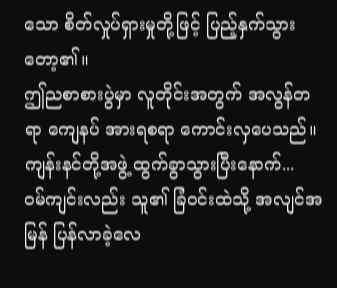သော စိတ်လှုပ်ရှားမှုတို့ဖြင့် ပြည့်နှက်သွားတော့၏။
ဤညစာစားပွဲမှာ လူတိုင်းအတွက် အလွန်တရာ ကျေနပ် အားရစရာ ကောင်းလှပေသည်။
ကျန်းနင်တို့အဖွဲ့ ထွက်ခွာသွားပြီးနောက်...
ဝမ်ကျင်းလည်း သူ၏ ခြံဝင်းထဲသို့ အလျင်အမြန် ပြန်လာခဲ့လေ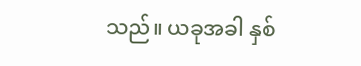သည်။ ယခုအခါ နှစ်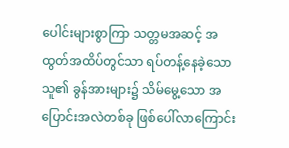ပေါင်းများစွာကြာ သတ္တမအဆင့် အထွတ်အထိပ်တွင်သာ ရပ်တန့်နေခဲ့သော သူ၏ ခွန်အားများ၌ သိမ်မွေ့သော အပြောင်းအလဲတစ်ခု ဖြစ်ပေါ်လာကြောင်း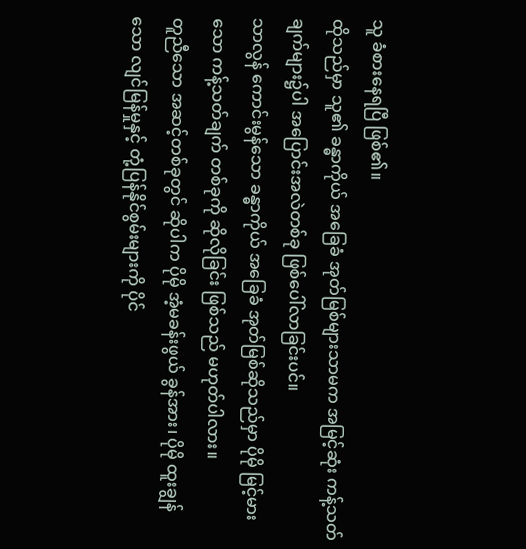သူ ခံစားနေရပြီ ဖြစ်၏။
ထိုသည်မှာ သူ၏ ခန္ဓာကိုယ် အခြေခံ အုတ်မြစ်များသာမက အမြင့်ဆုံး ကန့်သတ်ချက်များ၌ပါ အပြောင်းအလဲတစ်ခု ဖြစ်ပေါ်လာခြင်းပင်။
သာလွန် ကောင်းမွန်သော ခန္ဓာကိုယ် အခြေခံ အုတ်မြစ်ဆိုသည်မှာ ပိုမို မြင့်မားသော ကန့်သတ်ချက် တစ်ခုကို ဆိုလိုခြင်း ဖြစ်သည် မဟုတ်ပါလား။
တူညီသော အဆင့်တစ်ခုတွင် ဆိုပါက ပိုမို အံ့မခန်းဖွယ် ခွန်အား၊ ပိုမို ထူးချွန်သော လျင်မြန်မှုနှင့် တုံ့ပြန်နိုင်စွမ်းများကို ပိုင်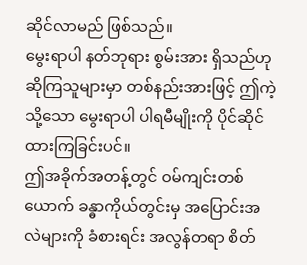ဆိုင်လာမည် ဖြစ်သည်။
မွေးရာပါ နတ်ဘုရား စွမ်းအား ရှိသည်ဟု ဆိုကြသူများမှာ တစ်နည်းအားဖြင့် ဤကဲ့သို့သော မွေးရာပါ ပါရမီမျိုးကို ပိုင်ဆိုင်ထားကြခြင်းပင်။
ဤအခိုက်အတန့်တွင် ဝမ်ကျင်းတစ်ယောက် ခန္ဓာကိုယ်တွင်းမှ အပြောင်းအလဲများကို ခံစားရင်း အလွန်တရာ စိတ်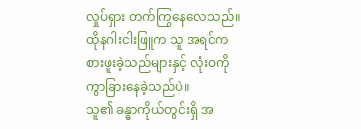လှုပ်ရှား တက်ကြွနေလေသည်။
ထိုနဂါးငါးဖြူက သူ အရင်က စားဖူးခဲ့သည်များနှင့် လုံးဝကို ကွာခြားနေခဲ့သည်ပဲ။
သူ၏ ခန္ဓာကိုယ်တွင်းရှိ အ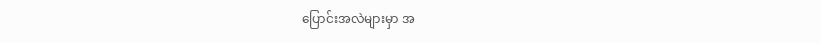ပြောင်းအလဲများမှာ အ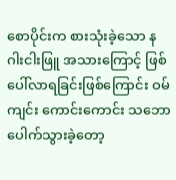စောပိုင်းက စားသုံးခဲ့သော နဂါးငါးဖြူ အသားကြောင့် ဖြစ်ပေါ်လာရခြင်းဖြစ်ကြောင်း ဝမ်ကျင်း ကောင်းကောင်း သဘောပေါက်သွားခဲ့တော့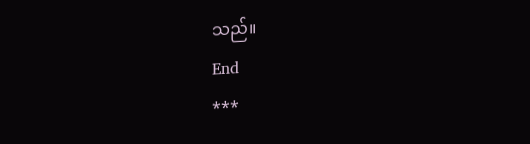သည်။
End
***